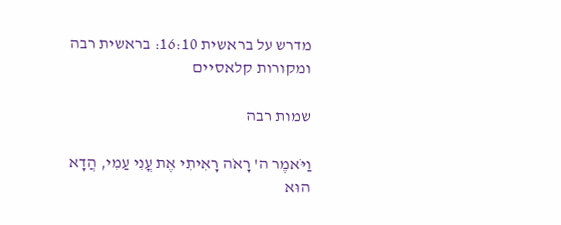מדרש על בראשית 16:10: בראשית רבה ומקורות קלאסיים

שמות רבה

וַיֹּאמֶר ה' רָאֹה רָאִיתִי אֶת עֳנִי עַמִי, הֲדָא הוּא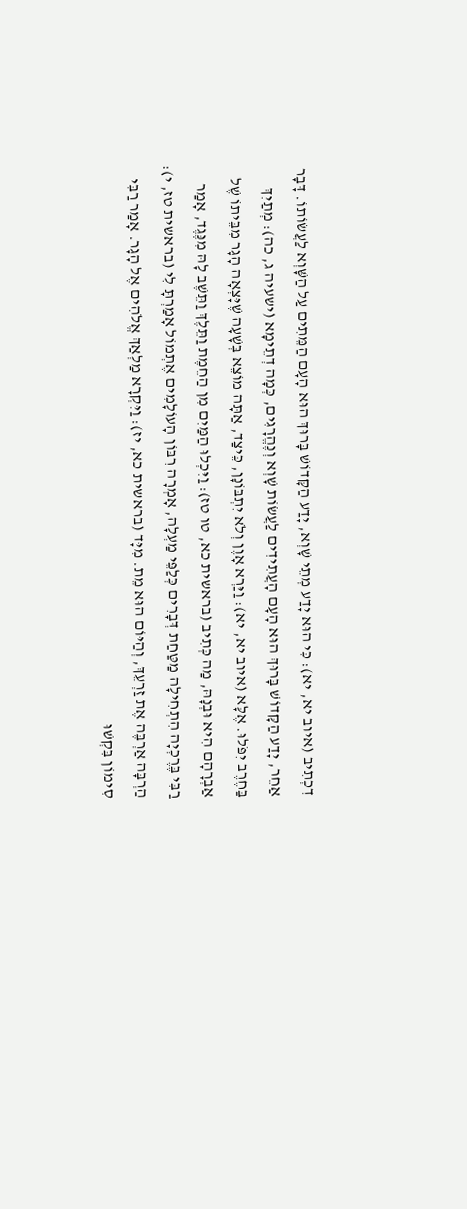דִכְתִיב (איוב יא, יא): כִּי הוּא יָדַע מְתֵי שָׁוְא, יָדַע הַקָּדוֹשׁ בָּרוּךְ הוּא הָעָם הַמֵּתִים עַל הַשָּׁוְא לַעֲשׂוֹתוֹ. דָּבָר אַחֵר, יָדַע הַקָּדוֹשׁ בָּרוּךְ הוּא הָעָם הָעֲתִידִים לַעֲשׂוֹת שָׁוְא וְנֶהֱרָגִים, כְּמָה דְתֵימָא (ישעיה ג, כה): מְתַיִךְ בַּחֶרֶב יִפֹּלוּ. אֶלָּא (איוב יא, יא): וַיַּרְא אָוֶן וְלֹא יִתְבּוֹנָן, כֵּיצַד, אַתָּה מוֹצֵא בְּשָׁעָה שֶׁיָּצְאָה הָגָר מִבֵּיתוֹ שֶׁל אַבְרָהָם הִיא וּבְנָהּ, מַה כְּתִיב (בראשית כא, טו טז): וַיִּכְלוּ הַמַּיִם מִן הַחֵמֶת וַתֵּלֶךְ וַתֵּשֶׁב לָהּ מִנֶּגֶד, אָמַר רַבִּי בֶּרֶכְיָה הִתְחִילָה מַטַּחַת דְּבָרִים כְּלַפֵּי מַעְלָה, אָמְרָה רִבּוֹן הָעוֹלָמִים אֶתְמוֹל אָמַרְתָּ לִי (בראשית טז, י): הַרְבָּה אַרְבֶּה אֶת זַרְעֵךְ, וְהַיּוֹם הוּא מֵת. מִיָּד (בראשית כא, יז): וַיִּקְרָא מַלְאַךְ אֱלֹהִים אֶל הָגָר. אָמַר רַבִּי סִימוֹן בִּקְשׁוּ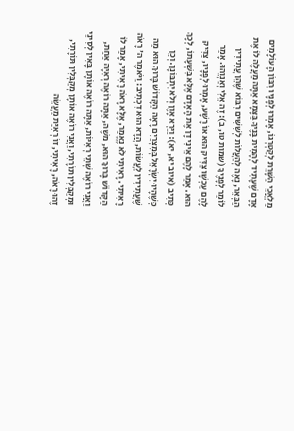מַלְאֲכֵי הַשָּׁרֵת לְקַטְרְגוֹ, אָמְרוּ לְפָנָיו רִבּוֹן הָעוֹלָמִים אָדָם שֶׁעָתִיד לְהָמִית בָּנֶיךָ בַּצָּמָא אַתָּה מַעֲלֶה לוֹ אֶת הַבְּאֵר, נָאֶה לְהַעֲלוֹת לְשִׁשִּׁים רִבּוֹא שֶׁהֵן עֲתִידִין לוֹמַר לְפָנֶיךָ (שמות טו, ב): זֶה אֵלִי וְאַנְוֵהוּ. אָמַר לָהֶם עַכְשָׁו צַדִּיק הוּא אוֹ רָשָׁע, אָמְרוּ לְפָנָיו, צַדִּיק הוּא. אָמַר לָהֶם אֵינִי דָן אֶת הָאָדָם אֶלָּא בִּשְׁעָתוֹ, לְכָךְ כְּתִיב (איוב יא, יא): וַיַּרְא אָוֶן וְלֹא יִתְבּוֹנָן. וְכֵן כְּשֶׁהָיוּ יִשְׂרָאֵל בְּמִצְרַיִם רָאָה הַקָּדוֹשׁ בָּרוּךְ הוּא מַה שֶּׁעֲתִידִין לַעֲשׂוֹת, הֲדָא הוּא דִכְתִיב: וַיֹּאמֶר ה' רָאֹה רָאִיתִי. רָאִיתִי לֹא נֶאֱמַר, אֶלָּא רָאֹה רָאִיתִי, אָמַר לוֹ הַקָּדוֹשׁ בָּרוּךְ הוּא, משֶׁה, אַתָּה רוֹאֶה רְאִיָּה אַחַת, וַאֲנִי רוֹאֶה שְׁתֵּי רְאִיּוֹת, אַתָּה רוֹאֶה אוֹתָן בָּאִין לְסִינַי וּמְקַבְּלִין תּוֹרָתִי, וַאֲנִי רוֹאֶה אוֹתָן מְקַבְּלִין תּוֹרָתִי, זֶהוּ רָאֹה, רָאִיתִי, זוֹ רְאִיַּת מַעֲשֵׂה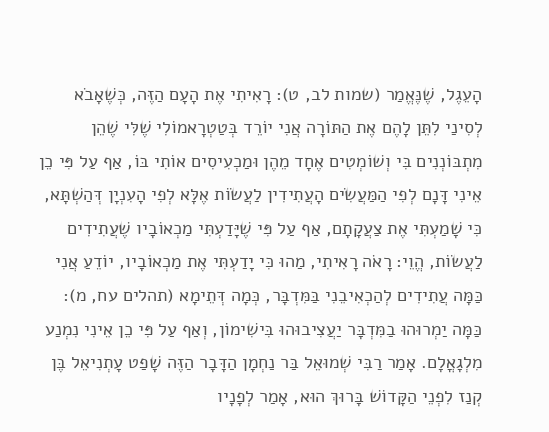הָעֵגֶל, שֶׁנֶּאֱמַר (שמות לב, ט): רָאִיתִי אֶת הָעָם הַזֶּה, כְּשֶׁאָבֹא לְסִינַי לִתֵּן לָהֶם אֶת הַתּוֹרָה אֲנִי יוֹרֵד בְּטַטְרָאמוֹלִי שֶׁלִּי שֶׁהֵן מִתְבּוֹנְנִים בִּי וְשׁוֹמְטִים אֶחָד מֵהֶן וּמַכְעִיסִים אוֹתִי בּוֹ, אַף עַל פִּי כֵן אֵינִי דָּנָם לְפִי הַמַּעֲשִׂים הָעֲתִידִין לַעֲשׂוֹת אֶלָּא לְפִי הָעִנְיָן דְּהַשְׁתָּא, כִּי שָׁמַעְתִּי אֶת צַעֲקָתָם, אַף עַל פִּי שֶׁיָּדַעְתִּי מַכְאוֹבָיו שֶׁעֲתִידִים לַעֲשׂוֹת, הֱוֵי: רָאֹה רָאִיתִי, מַהוּ כִּי יָדַעְתִּי אֶת מַכְאוֹבָיו, יוֹדֵעַ אֲנִי כַּמָּה עֲתִידִים לְהַכְאִיבֵנִי בַּמִּדְבָּר, כְּמָה דְּתֵימָא (תהלים עח, מ): כַּמָּה יַמְרוּהוּ בַמִּדְבָּר יַעֲצִיבוּהוּ בִּישִׁימוֹן, וְאַף עַל פִּי כֵן אֵינִי נִמְנַע מִלְגָאֳלָם. אָמַר רַבִּי שְׁמוּאֵל בַּר נַחְמָן הַדָּבָר הַזֶּה שָׁפַט עָתְנִיאֵל בֶּן קְנַז לִפְנֵי הַקָּדוֹשׁ בָּרוּךְ הוּא, אָמַר לְפָנָיו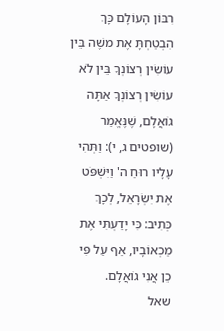רִבּוֹן הָעוֹלָם כָּךְ הִבְטַחְתָּ אֶת משֶׁה בֵּין עוֹשִׂין רְצוֹנְךָ בֵּין לֹא עוֹשִׂין רְצוֹנְךָ אַתָּה גוֹאֲלָם, שֶׁנֶּאֱמַר (שופטים ג, י): וַתְּהִי עָלָיו רוּחַ ה' וַיִּשְׁפֹּט אֶת יִשְׂרָאֵל, לְכָךְ כְּתִיב: כִּי יָדַעְתִּי אֶת מַכְאוֹבָיו, אַף עַל פִּי כֵן אֲנִי גוֹאֲלָם.
שאל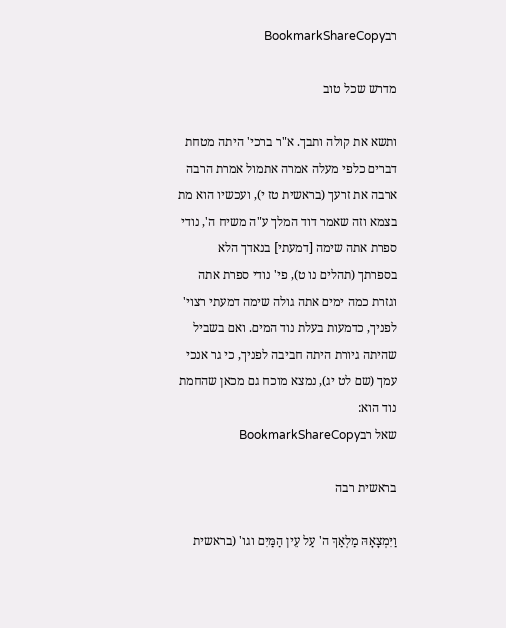רבBookmarkShareCopy

מדרש שכל טוב

ותשא את קולה ותבך. א"ר ברכי' היתה מטחת דברים כלפי מעלה אמרה אתמול אמרת הרבה ארבה את זרעך (בראשית טז י), ועכשיו הוא מת בצמא וזה שאמר דוד המלך ע"ה משיח ה', נודי ספרת אתה שימה [דמעתי] בנאדך הלא בספרתך (תהלים נו ט), פי' נודי ספרת אתה וגזרת כמה ימים אתה גולה שימה דמעתי רצוי' לפניך, כדמעות בעלת נוד המים. ואם בשביל שהיתה גיורת היתה חביבה לפניך, כי גר אנכי עמך (שם לט יג), נמצא מוכח גם מכאן שהחמת נוד הוא:
שאל רבBookmarkShareCopy

בראשית רבה

וַיִּמְצָאָהּ מַלְאַךְ ה' עַל עֵין הַמַּיִם וגו' (בראשית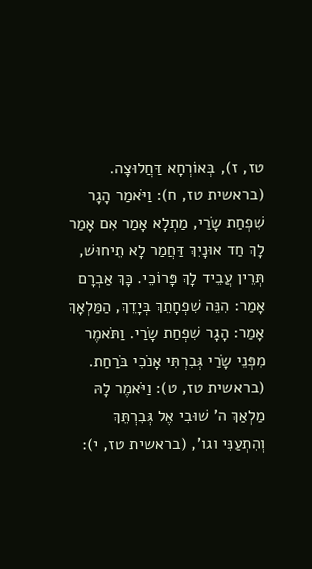טז, ז), בְּאוֹרְחָא דַּחֲלוּצָה. (בראשית טז, ח): וַיֹּאמַר הָגָר שִׁפְחַת שָׂרַי, מַתְלָא אָמַר אִם אָמַר לָךְ חַד אוּנָיִךְ דַּחֲמַר לָא תֵיחוּשׁ, תְּרֵין עֲבֵיד לָךְ פָּרוֹכֵי. כָּךְ אַבְרָם אָמַר: הִנֵּה שִׁפְחָתֵךְ בְּיָדֵךְ, הַמַּלְאָךְ אָמַר: הָגָר שִׁפְחַת שָׂרַי. וַתֹּאמֶר מִפְּנֵי שָׂרַי גְּבִרְתִּי אָנֹכִי בֹּרַחַת. (בראשית טז, ט): וַיֹּאמֶר לָהּ מַלְאַךְ ה' שׁוּבִי אֶל גְּבִרְתֵּךְ וְהִתְעַנִּי וגו', (בראשית טז, י):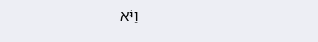וַיֹּא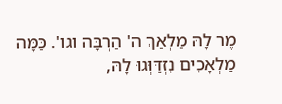מֶר לָהּ מַלְאַךְ ה' הַרְבָּה וגו'. כַּמָּה מַלְאָכִים נִזְדַּוְּגוּ לָהּ,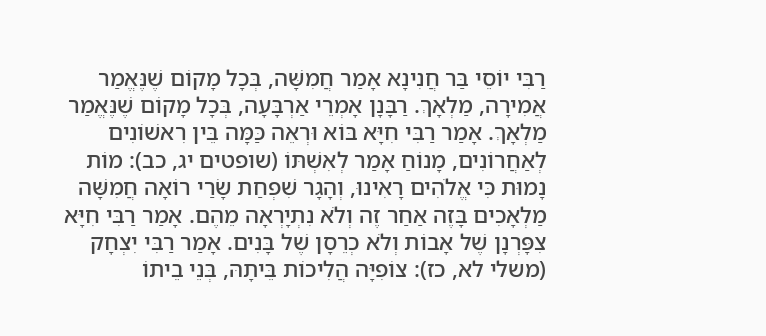רַבִּי יוֹסֵי בַּר חֲנִינָא אָמַר חֲמִשָּׁה, בְּכָל מָקוֹם שֶׁנֶּאֱמַר אֲמִירָה, מַלְאָךְ. רַבָּנָן אָמְרֵי אַרְבָּעָה, בְּכָל מָקוֹם שֶׁנֶּאֱמַר מַלְאָךְ. אָמַר רַבִּי חִיָּא בּוֹא וּרְאֵה כַּמָּה בֵּין רִאשׁוֹנִים לְאַחֲרוֹנִים, מָנוֹחַ אָמַר לְאִשְׁתּוֹ (שופטים יג, כב): מוֹת נָמוּת כִּי אֱלֹהִים רָאִינוּ, וְהָגָר שִׁפְחַת שָׂרַי רוֹאָה חֲמִשָּׁה מַלְאָכִים בָּזֶה אַחַר זֶה וְלֹא נִתְיָרְאָה מֵהֶם. אָמַר רַבִּי חִיָּא צִפָּרְנָן שֶׁל אָבוֹת וְלֹא כְרֵסָן שֶׁל בָּנִים. אָמַר רַבִּי יִצְחָק (משלי לא, כז): צוֹפִיָּה הֲלִיכוֹת בֵּיתָהּ, בְּנֵי בֵיתוֹ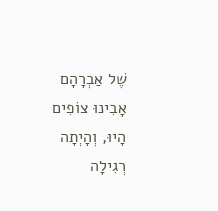שֶׁל אַבְרָהָם אָבִינוּ צוֹפִים הָיוּ, וְהָיְתָה רְגִילָה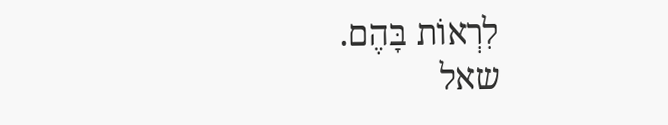לִרְאוֹת בָּהֶם.
שאל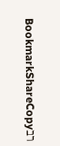רבBookmarkShareCopy